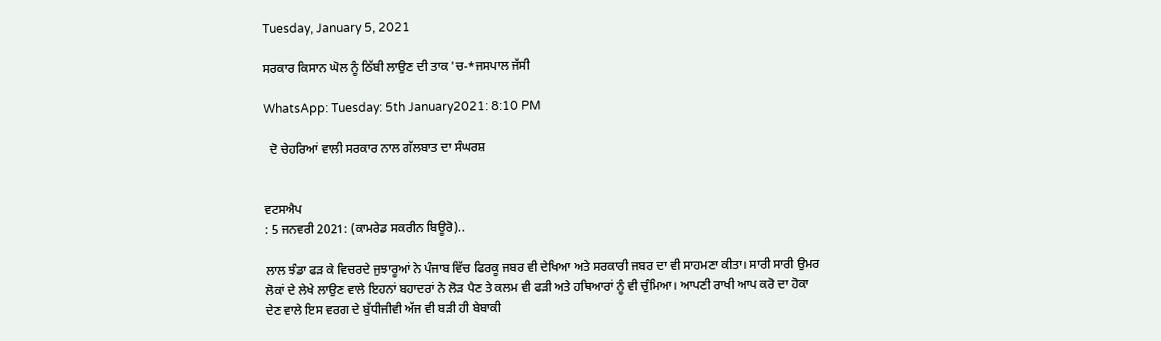Tuesday, January 5, 2021

ਸਰਕਾਰ ਕਿਸਾਨ ਘੋਲ ਨੂੰ ਠਿੱਬੀ ਲਾਉਣ ਦੀ ਤਾਕ 'ਚ-*ਜਸਪਾਲ ਜੱਸੀ

WhatsApp: Tuesday: 5th January2021: 8:10 PM

  ਦੋ ਚੇਹਰਿਆਂ ਵਾਲੀ ਸਰਕਾਰ ਨਾਲ ਗੱਲਬਾਤ ਦਾ ਸੰਘਰਸ਼


ਵਟਸਐਪ
: 5 ਜਨਵਰੀ 2021: (ਕਾਮਰੇਡ ਸਕਰੀਨ ਬਿਊਰੋ)..

ਲਾਲ ਝੰਡਾ ਫੜ ਕੇ ਵਿਚਰਦੇ ਜੁਝਾਰੂਆਂ ਨੇ ਪੰਜਾਬ ਵਿੱਚ ਫਿਰਕੂ ਜਬਰ ਵੀ ਦੇਖਿਆ ਅਤੇ ਸਰਕਾਰੀ ਜਬਰ ਦਾ ਵੀ ਸਾਹਮਣਾ ਕੀਤਾ। ਸਾਰੀ ਸਾਰੀ ਉਮਰ ਲੋਕਾਂ ਦੇ ਲੇਖੇ ਲਾਉਣ ਵਾਲੇ ਇਹਨਾਂ ਬਹਾਦਰਾਂ ਨੇ ਲੋੜ ਪੈਣ ਤੇ ਕਲਮ ਵੀ ਫੜੀ ਅਤੇ ਹਥਿਆਰਾਂ ਨੂੰ ਵੀ ਚੁੰਮਿਆ। ਆਪਣੀ ਰਾਖੀ ਆਪ ਕਰੋ ਦਾ ਹੋਕਾ ਦੇਣ ਵਾਲੇ ਇਸ ਵਰਗ ਦੇ ਬੁੱਧੀਜੀਵੀ ਅੱਜ ਵੀ ਬੜੀ ਹੀ ਬੇਬਾਕੀ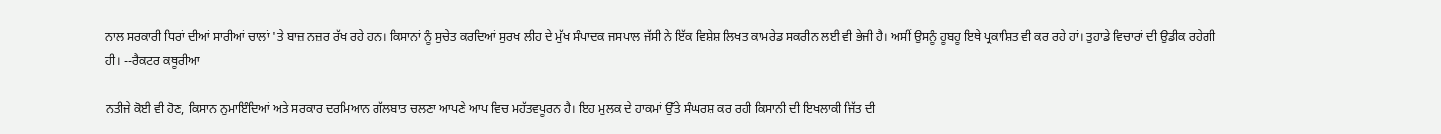ਨਾਲ ਸਰਕਾਰੀ ਧਿਰਾਂ ਦੀਆਂ ਸਾਰੀਆਂ ਚਾਲਾਂ 'ਤੇ ਬਾਜ਼ ਨਜ਼ਰ ਰੱਖ ਰਹੇ ਹਨ। ਕਿਸਾਨਾਂ ਨੂੰ ਸੁਚੇਤ ਕਰਦਿਆਂ ਸੁਰਖ ਲੀਹ ਦੇ ਮੁੱਖ ਸੰਪਾਦਕ ਜਸਪਾਲ ਜੱਸੀ ਨੇ ਇੱਕ ਵਿਸ਼ੇਸ਼ ਲਿਖਤ ਕਾਮਰੇਡ ਸਕਰੀਨ ਲਈ ਵੀ ਭੇਜੀ ਹੈ। ਅਸੀਂ ਉਸਨੂੰ ਹੂਬਹੂ ਇਥੇ ਪ੍ਰਕਾਸ਼ਿਤ ਵੀ ਕਰ ਰਹੇ ਹਾਂ। ਤੁਹਾਡੇ ਵਿਚਾਰਾਂ ਦੀ ਉਡੀਕ ਰਹੇਗੀ ਹੀ। --ਰੈਕਟਰ ਕਥੂਰੀਆ

ਨਤੀਜੇ ਕੋਈ ਵੀ ਹੋਣ, ਕਿਸਾਨ ਨੁਮਾਇੰਦਿਆਂ ਅਤੇ ਸਰਕਾਰ ਦਰਮਿਆਨ ਗੱਲਬਾਤ ਚਲਣਾ ਆਪਣੇ ਆਪ ਵਿਚ ਮਹੱਤਵਪੂਰਨ ਹੈ। ਇਹ ਮੁਲਕ ਦੇ ਹਾਕਮਾਂ ਉੱਤੇ ਸੰਘਰਸ਼ ਕਰ ਰਹੀ ਕਿਸਾਨੀ ਦੀ ਇਖਲਾਕੀ ਜਿੱਤ ਦੀ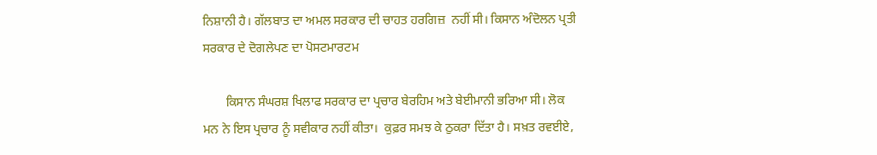ਨਿਸ਼ਾਨੀ ਹੈ। ਗੱਲਬਾਤ ਦਾ ਅਮਲ ਸਰਕਾਰ ਦੀ ਚਾਹਤ ਹਰਗਿਜ਼  ਨਹੀਂ ਸੀ। ਕਿਸਾਨ ਅੰਦੋਲਨ ਪ੍ਰਤੀ ਸਰਕਾਰ ਦੇ ਦੋਗਲੇਪਣ ਦਾ ਪੋਸਟਮਾਰਟਮ

       ਕਿਸਾਨ ਸੰਘਰਸ਼ ਖਿਲਾਫ ਸਰਕਾਰ ਦਾ ਪ੍ਰਚਾਰ ਬੇਰਹਿਮ ਅਤੇ ਬੇਈਮਾਨੀ ਭਰਿਆ ਸੀ। ਲੋਕ ਮਨ ਨੇ ਇਸ ਪ੍ਰਚਾਰ ਨੂੰ ਸਵੀਕਾਰ ਨਹੀਂ ਕੀਤਾ।  ਕੁਫ਼ਰ ਸਮਝ ਕੇ ਠੁਕਰਾ ਦਿੱਤਾ ਹੈ। ਸਖ਼ਤ ਰਵਈਏ,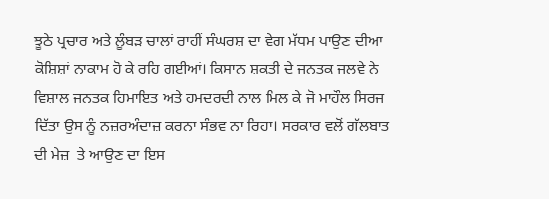ਝੂਠੇ ਪ੍ਰਚਾਰ ਅਤੇ ਲੂੰਬੜ ਚਾਲਾਂ ਰਾਹੀਂ ਸੰਘਰਸ਼ ਦਾ ਵੇਗ ਮੱਧਮ ਪਾਉਣ ਦੀਆ ਕੋਸ਼ਿਸ਼ਾਂ ਨਾਕਾਮ ਹੋ ਕੇ ਰਹਿ ਗਈਆਂ। ਕਿਸਾਨ ਸ਼ਕਤੀ ਦੇ ਜਨਤਕ ਜਲਵੇ ਨੇ ਵਿਸ਼ਾਲ ਜਨਤਕ ਹਿਮਾਇਤ ਅਤੇ ਹਮਦਰਦੀ ਨਾਲ ਮਿਲ ਕੇ ਜੋ ਮਾਹੌਲ ਸਿਰਜ ਦਿੱਤਾ ਉਸ ਨੂੰ ਨਜ਼ਰਅੰਦਾਜ਼ ਕਰਨਾ ਸੰਭਵ ਨਾ ਰਿਹਾ। ਸਰਕਾਰ ਵਲੋਂ ਗੱਲਬਾਤ ਦੀ ਮੇਜ਼  ਤੇ ਆਉਣ ਦਾ ਇਸ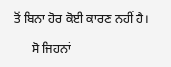ਤੋਂ ਬਿਨਾ ਹੋਰ ਕੋਈ ਕਾਰਣ ਨਹੀਂ ਹੈ।

      ਸੋ ਜਿਹਨਾਂ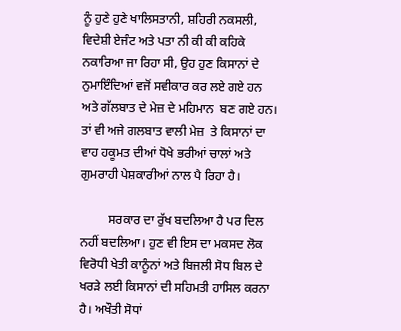ਨੂੰ ਹੁਣੇ ਹੁਣੇ ਖਾਲਿਸਤਾਨੀ, ਸ਼ਹਿਰੀ ਨਕਸਲੀ, ਵਿਦੇਸ਼ੀ ਏਜੰਟ ਅਤੇ ਪਤਾ ਨੀ ਕੀ ਕੀ ਕਹਿਕੇ ਨਕਾਰਿਆ ਜਾ ਰਿਹਾ ਸੀ, ਉਹ ਹੁਣ ਕਿਸਾਨਾਂ ਦੇ ਨੁਮਾਇੰਦਿਆਂ ਵਜੋਂ ਸਵੀਕਾਰ ਕਰ ਲਏ ਗਏ ਹਨ ਅਤੇ ਗੱਲਬਾਤ ਦੇ ਮੇਜ਼ ਦੇ ਮਹਿਮਾਨ  ਬਣ ਗਏ ਹਨ। ਤਾਂ ਵੀ ਅਜੇ ਗਲਬਾਤ ਵਾਲੀ ਮੇਜ਼  ਤੇ ਕਿਸਾਨਾਂ ਦਾ ਵਾਹ ਹਕੂਮਤ ਦੀਆਂ ਧੋਖੇ ਭਰੀਆਂ ਚਾਲਾਂ ਅਤੇ ਗੁਮਰਾਹੀ ਪੇਸ਼ਕਾਰੀਆਂ ਨਾਲ ਪੈ ਰਿਹਾ ਹੈ।

         ਸਰਕਾਰ ਦਾ ਰੁੱਖ ਬਦਲਿਆ ਹੈ ਪਰ ਦਿਲ ਨਹੀਂ ਬਦਲਿਆ। ਹੁਣ ਵੀ ਇਸ ਦਾ ਮਕਸਦ ਲੋਕ ਵਿਰੋਧੀ ਖੇਤੀ ਕਾਨੂੰਨਾਂ ਅਤੇ ਬਿਜਲੀ ਸੋਧ ਬਿਲ ਦੇ ਖਰੜੇ ਲਈ ਕਿਸਾਨਾਂ ਦੀ ਸਹਿਮਤੀ ਹਾਸਿਲ ਕਰਨਾ ਹੈ। ਅਖੌਤੀ ਸੋਧਾਂ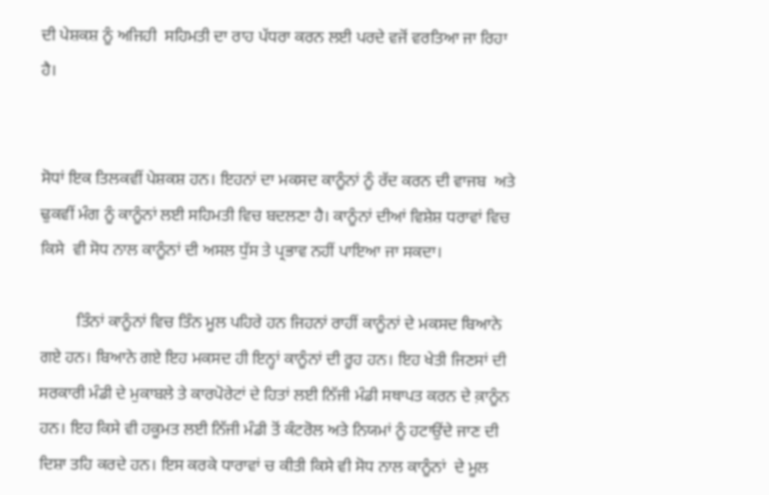ਦੀ ਪੇਸ਼ਕਸ਼ ਨੂੰ ਅਜਿਹੀ  ਸਹਿਮਤੀ ਦਾ ਰਾਹ ਪੱਧਰਾ ਕਰਨ ਲਈ ਪਰਦੇ ਵਜੋਂ ਵਰਤਿਆ ਜਾ ਰਿਹਾ ਹੈ।


ਸੋਧਾਂ ਇਕ ਤਿਲਕਵੀਂ ਪੇਸ਼ਕਸ਼ ਹਨ। ਇਹਨਾਂ ਦਾ ਮਕਸਦ ਕਾਨੂੰਨਾਂ ਨੂੰ ਰੱਦ ਕਰਨ ਦੀ ਵਾਜਬ  ਅਤੇ ਢੁਕਵੀਂ ਮੰਗ ਨੂੰ ਕਾਨੂੰਨਾਂ ਲਈ ਸਹਿਮਤੀ ਵਿਚ ਬਦਲਣਾ ਹੈ। ਕਾਨੂੰਨਾਂ ਦੀਆਂ ਵਿਸ਼ੇਸ਼ ਧਰਾਵਾਂ ਵਿਚ ਕਿਸੇ  ਵੀ ਸੋਧ ਨਾਲ ਕਾਨੂੰਨਾਂ ਦੀ ਅਸਲ ਧੁੱਸ ਤੇ ਪ੍ਰਭਾਵ ਨਹੀਂ ਪਾਇਆ ਜਾ ਸਕਦਾ।

         ਤਿੰਨਾਂ ਕਾਨੂੰਨਾਂ ਵਿਚ ਤਿੰਨ ਮੂਲ ਪਹਿਰੇ ਹਨ ਜਿਹਨਾਂ ਰਾਹੀਂ ਕਾਨੂੰਨਾਂ ਦੇ ਮਕਸਦ ਬਿਆਨੇ ਗਏ ਹਨ। ਬਿਆਨੇ ਗਏ ਇਹ ਮਕਸਦ ਹੀ ਇਨ੍ਹਾਂ ਕਾਨੂੰਨਾਂ ਦੀ ਰੂਹ ਹਨ। ਇਹ ਖੇਤੀ ਜਿਣਸਾਂ ਦੀ ਸਰਕਾਰੀ ਮੰਡੀ ਦੇ ਮੁਕਾਬਲੇ ਤੇ ਕਾਰਪੋਰੇਟਾਂ ਦੇ ਹਿਤਾਂ ਲਈ ਨਿੱਜੀ ਮੰਡੀ ਸਥਾਪਤ ਕਰਨ ਦੇ ਕ਼ਾਨੂੰਨ ਹਨ। ਇਹ ਕਿਸੇ ਵੀ ਹਕੂਮਤ ਲਈ ਨਿੱਜੀ ਮੰਡੀ ਤੋਂ ਕੰਟਰੋਲ ਅਤੇ ਨਿਯਮਾਂ ਨੂੰ ਹਟਾਉਂਦੇ ਜਾਣ ਦੀ ਦਿਸ਼ਾ ਤਹਿ ਕਰਦੇ ਹਨ। ਇਸ ਕਰਕੇ ਧਾਰਾਵਾਂ ਚ ਕੀਤੀ ਕਿਸੇ ਵੀ ਸੋਧ ਨਾਲ ਕਾਨੂੰਨਾਂ  ਦੇ ਮੂਲ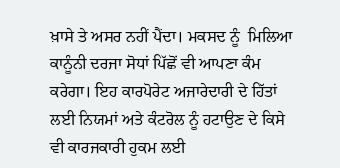ਖ਼ਾਸੇ ਤੇ ਅਸਰ ਨਹੀਂ ਪੈਂਦਾ। ਮਕਸਦ ਨੂੰ  ਮਿਲਿਆ ਕਾਨੂੰਨੀ ਦਰਜਾ ਸੋਧਾਂ ਪਿੱਛੋਂ ਵੀ ਆਪਣਾ ਕੰਮ ਕਰੇਗਾ। ਇਹ ਕਾਰਪੋਰੇਟ ਅਜਾਰੇਦਾਰੀ ਦੇ ਹਿੱਤਾਂ ਲਈ ਨਿਯਮਾਂ ਅਤੇ ਕੰਟਰੋਲ ਨੂੰ ਹਟਾਉਣ ਦੇ ਕਿਸੇ ਵੀ ਕਾਰਜਕਾਰੀ ਹੁਕਮ ਲਈ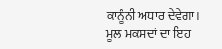ਕਾਨੂੰਨੀ ਅਧਾਰ ਦੇਵੇਗਾ। ਮੂਲ ਮਕਸਦਾਂ ਦਾ ਇਹ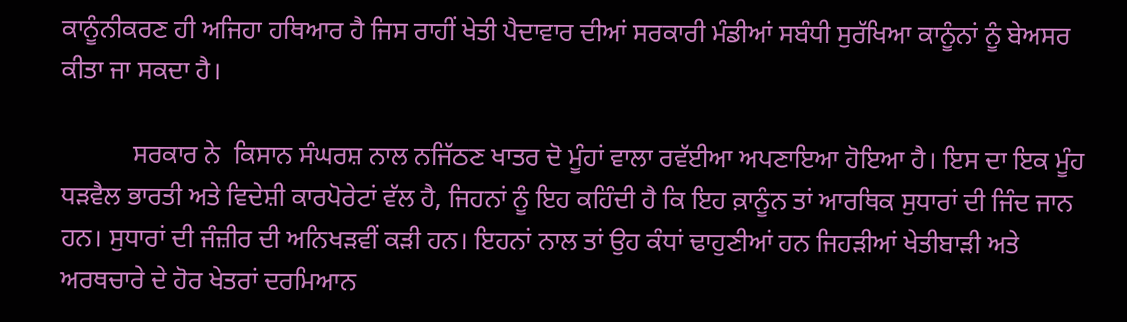ਕਾਨੂੰਨੀਕਰਣ ਹੀ ਅਜਿਹਾ ਹਥਿਆਰ ਹੈ ਜਿਸ ਰਾਹੀਂ ਖੇਤੀ ਪੈਦਾਵਾਰ ਦੀਆਂ ਸਰਕਾਰੀ ਮੰਡੀਆਂ ਸਬੰਧੀ ਸੁਰੱਖਿਆ ਕਾਨੂੰਨਾਂ ਨੂੰ ਬੇਅਸਰ ਕੀਤਾ ਜਾ ਸਕਦਾ ਹੈ।

           ਸਰਕਾਰ ਨੇ  ਕਿਸਾਨ ਸੰਘਰਸ਼ ਨਾਲ ਨਜਿੱਠਣ ਖਾਤਰ ਦੋ ਮੂੰਹਾਂ ਵਾਲਾ ਰਵੱਈਆ ਅਪਣਾਇਆ ਹੋਇਆ ਹੈ। ਇਸ ਦਾ ਇਕ ਮੂੰਹ ਧੜਵੈਲ ਭਾਰਤੀ ਅਤੇ ਵਿਦੇਸ਼ੀ ਕਾਰਪੋਰੇਟਾਂ ਵੱਲ ਹੈ, ਜਿਹਨਾਂ ਨੂੰ ਇਹ ਕਹਿੰਦੀ ਹੈ ਕਿ ਇਹ ਕ਼ਾਨੂੰਨ ਤਾਂ ਆਰਥਿਕ ਸੁਧਾਰਾਂ ਦੀ ਜਿੰਦ ਜਾਨ ਹਨ। ਸੁਧਾਰਾਂ ਦੀ ਜੰਜ਼ੀਰ ਦੀ ਅਨਿਖੜਵੀਂ ਕੜੀ ਹਨ। ਇਹਨਾਂ ਨਾਲ ਤਾਂ ਉਹ ਕੰਧਾਂ ਢਾਹੁਣੀਆਂ ਹਨ ਜਿਹੜੀਆਂ ਖੇਤੀਬਾੜੀ ਅਤੇ ਅਰਥਚਾਰੇ ਦੇ ਹੋਰ ਖੇਤਰਾਂ ਦਰਮਿਆਨ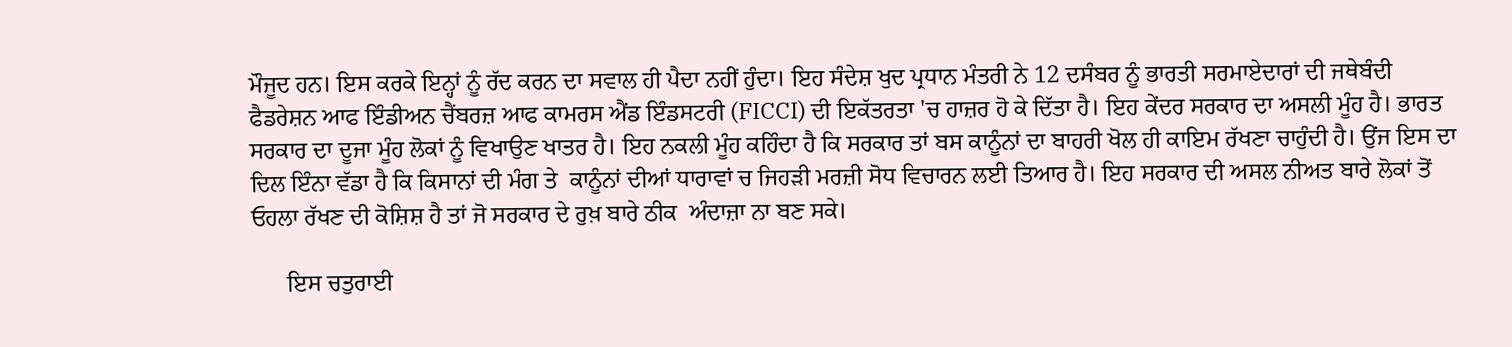ਮੌਜੂਦ ਹਨ। ਇਸ ਕਰਕੇ ਇਨ੍ਹਾਂ ਨੂੰ ਰੱਦ ਕਰਨ ਦਾ ਸਵਾਲ ਹੀ ਪੈਦਾ ਨਹੀਂ ਹੁੰਦਾ। ਇਹ ਸੰਦੇਸ਼ ਖੁਦ ਪ੍ਰਧਾਨ ਮੰਤਰੀ ਨੇ 12 ਦਸੰਬਰ ਨੂੰ ਭਾਰਤੀ ਸਰਮਾਏਦਾਰਾਂ ਦੀ ਜਥੇਬੰਦੀ ਫੈਡਰੇਸ਼ਨ ਆਫ ਇੰਡੀਅਨ ਚੈਂਬਰਜ਼ ਆਫ ਕਾਮਰਸ ਐਂਡ ਇੰਡਸਟਰੀ (FICCI) ਦੀ ਇਕੱਤਰਤਾ 'ਚ ਹਾਜ਼ਰ ਹੋ ਕੇ ਦਿੱਤਾ ਹੈ। ਇਹ ਕੇਂਦਰ ਸਰਕਾਰ ਦਾ ਅਸਲੀ ਮੂੰਹ ਹੈ। ਭਾਰਤ ਸਰਕਾਰ ਦਾ ਦੂਜਾ ਮੂੰਹ ਲੋਕਾਂ ਨੂੰ ਵਿਖਾਉਣ ਖਾਤਰ ਹੈ। ਇਹ ਨਕਲੀ ਮੂੰਹ ਕਹਿੰਦਾ ਹੈ ਕਿ ਸਰਕਾਰ ਤਾਂ ਬਸ ਕਾਨੂੰਨਾਂ ਦਾ ਬਾਹਰੀ ਖੋਲ ਹੀ ਕਾਇਮ ਰੱਖਣਾ ਚਾਹੁੰਦੀ ਹੈ। ਉਂਜ ਇਸ ਦਾ ਦਿਲ ਇੰਨਾ ਵੱਡਾ ਹੈ ਕਿ ਕਿਸਾਨਾਂ ਦੀ ਮੰਗ ਤੇ  ਕਾਨੂੰਨਾਂ ਦੀਆਂ ਧਾਰਾਵਾਂ ਚ ਜਿਹੜੀ ਮਰਜ਼ੀ ਸੋਧ ਵਿਚਾਰਨ ਲਈ ਤਿਆਰ ਹੈ। ਇਹ ਸਰਕਾਰ ਦੀ ਅਸਲ ਨੀਅਤ ਬਾਰੇ ਲੋਕਾਂ ਤੋਂ ਓਹਲਾ ਰੱਖਣ ਦੀ ਕੋਸ਼ਿਸ਼ ਹੈ ਤਾਂ ਜੋ ਸਰਕਾਰ ਦੇ ਰੁਖ਼ ਬਾਰੇ ਠੀਕ  ਅੰਦਾਜ਼ਾ ਨਾ ਬਣ ਸਕੇ।

      ਇਸ ਚਤੁਰਾਈ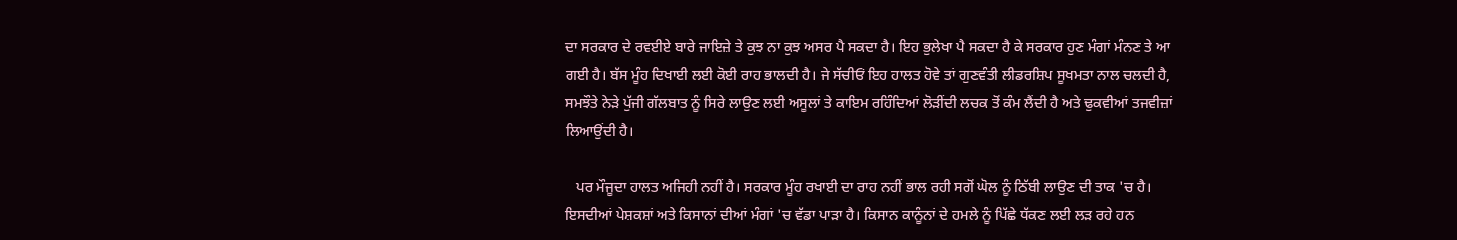ਦਾ ਸਰਕਾਰ ਦੇ ਰਵਈਏ ਬਾਰੇ ਜਾਇਜ਼ੇ ਤੇ ਕੁਝ ਨਾ ਕੁਝ ਅਸਰ ਪੈ ਸਕਦਾ ਹੈ। ਇਹ ਭੁਲੇਖਾ ਪੈ ਸਕਦਾ ਹੈ ਕੇ ਸਰਕਾਰ ਹੁਣ ਮੰਗਾਂ ਮੰਨਣ ਤੇ ਆ ਗਈ ਹੈ। ਬੱਸ ਮੂੰਹ ਦਿਖਾਈ ਲਈ ਕੋਈ ਰਾਹ ਭਾਲਦੀ ਹੈ। ਜੇ ਸੱਚੀਓਂ ਇਹ ਹਾਲਤ ਹੋਵੇ ਤਾਂ ਗੁਣਵੰਤੀ ਲੀਡਰਸ਼ਿਪ ਸੂਖਮਤਾ ਨਾਲ ਚਲਦੀ ਹੈ, ਸਮਝੌਤੇ ਨੇੜੇ ਪੁੱਜੀ ਗੱਲਬਾਤ ਨੂੰ ਸਿਰੇ ਲਾਉਣ ਲਈ ਅਸੂਲਾਂ ਤੇ ਕਾਇਮ ਰਹਿੰਦਿਆਂ ਲੋੜੀਂਦੀ ਲਚਕ ਤੋਂ ਕੰਮ ਲੈਂਦੀ ਹੈ ਅਤੇ ਢੁਕਵੀਆਂ ਤਜਵੀਜ਼ਾਂ ਲਿਆਉਂਦੀ ਹੈ।

   ਪਰ ਮੌਜੂਦਾ ਹਾਲਤ ਅਜਿਹੀ ਨਹੀਂ ਹੈ। ਸਰਕਾਰ ਮੂੰਹ ਰਖਾਈ ਦਾ ਰਾਹ ਨਹੀਂ ਭਾਲ ਰਹੀ ਸਗੋਂ ਘੋਲ ਨੂੰ ਠਿੱਬੀ ਲਾਉਣ ਦੀ ਤਾਕ 'ਚ ਹੈ। ਇਸਦੀਆਂ ਪੇਸ਼ਕਸ਼ਾਂ ਅਤੇ ਕਿਸਾਨਾਂ ਦੀਆਂ ਮੰਗਾਂ 'ਚ ਵੱਡਾ ਪਾੜਾ ਹੈ। ਕਿਸਾਨ ਕਾਨੂੰਨਾਂ ਦੇ ਹਮਲੇ ਨੂੰ ਪਿੱਛੇ ਧੱਕਣ ਲਈ ਲੜ ਰਹੇ ਹਨ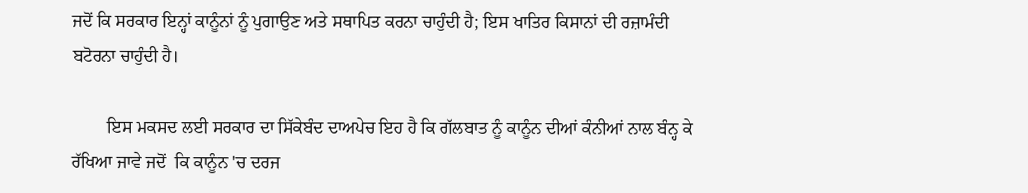ਜਦੋਂ ਕਿ ਸਰਕਾਰ ਇਨ੍ਹਾਂ ਕਾਨੂੰਨਾਂ ਨੂੰ ਪੁਗਾਉਣ ਅਤੇ ਸਥਾਪਿਤ ਕਰਨਾ ਚਾਹੁੰਦੀ ਹੈ; ਇਸ ਖਾਤਿਰ ਕਿਸਾਨਾਂ ਦੀ ਰਜ਼ਾਮੰਦੀ ਬਟੋਰਨਾ ਚਾਹੁੰਦੀ ਹੈ।

        ਇਸ ਮਕਸਦ ਲਈ ਸਰਕਾਰ ਦਾ ਸਿੱਕੇਬੰਦ ਦਾਅਪੇਚ ਇਹ ਹੈ ਕਿ ਗੱਲਬਾਤ ਨੂੰ ਕਾਨੂੰਨ ਦੀਆਂ ਕੰਨੀਆਂ ਨਾਲ ਬੰਨ੍ਹ ਕੇ  ਰੱਖਿਆ ਜਾਵੇ ਜਦੋਂ  ਕਿ ਕਾਨੂੰਨ 'ਚ ਦਰਜ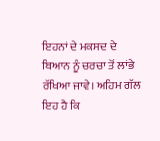ਇਹਨਾਂ ਦੇ ਮਕਸਦ ਦੇ ਬਿਆਨ ਨੂੰ ਚਰਚਾ ਤੋਂ ਲਾਂਭੇ ਰੱਖਿਆ ਜਾਵੇ। ਅਹਿਮ ਗੱਲ ਇਹ ਹੈ ਕਿ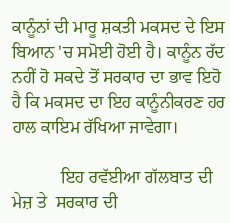ਕਾਨੂੰਨਾਂ ਦੀ ਮਾਰੂ ਸ਼ਕਤੀ ਮਕਸਦ ਦੇ ਇਸ ਬਿਆਨ 'ਚ ਸਮੋਈ ਹੋਈ ਹੈ। ਕਾਨੂੰਨ ਰੱਦ ਨਹੀਂ ਹੋ ਸਕਦੇ ਤੋਂ ਸਰਕਾਰ ਦਾ ਭਾਵ ਇਹੋ ਹੈ ਕਿ ਮਕਸਦ ਦਾ ਇਹ ਕਾਨੂੰਨੀਕਰਣ ਹਰ ਹਾਲ ਕਾਇਮ ਰੱਖਿਆ ਜਾਵੇਗਾ।

           ਇਹ ਰਵੱਈਆ ਗੱਲਬਾਤ ਦੀ ਮੇਜ਼ ਤੇ  ਸਰਕਾਰ ਦੀ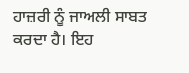ਹਾਜ਼ਰੀ ਨੂੰ ਜਾਅਲੀ ਸਾਬਤ ਕਰਦਾ ਹੈ। ਇਹ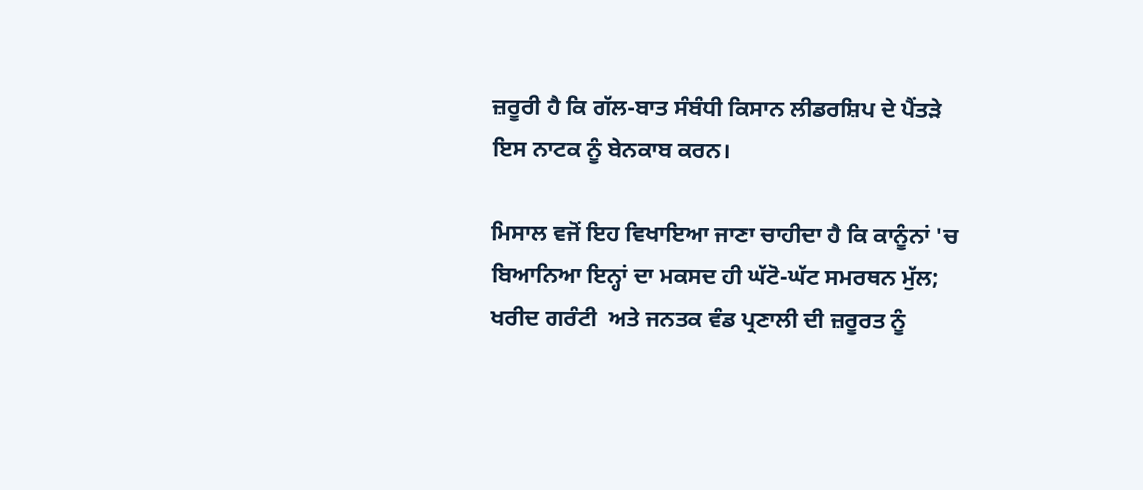ਜ਼ਰੂਰੀ ਹੈ ਕਿ ਗੱਲ-ਬਾਤ ਸੰਬੰਧੀ ਕਿਸਾਨ ਲੀਡਰਸ਼ਿਪ ਦੇ ਪੈਂਤੜੇ ਇਸ ਨਾਟਕ ਨੂੰ ਬੇਨਕਾਬ ਕਰਨ।

ਮਿਸਾਲ ਵਜੋਂ ਇਹ ਵਿਖਾਇਆ ਜਾਣਾ ਚਾਹੀਦਾ ਹੈ ਕਿ ਕਾਨੂੰਨਾਂ 'ਚ ਬਿਆਨਿਆ ਇਨ੍ਹਾਂ ਦਾ ਮਕਸਦ ਹੀ ਘੱਟੋ-ਘੱਟ ਸਮਰਥਨ ਮੁੱਲ; ਖਰੀਦ ਗਰੰਟੀ  ਅਤੇ ਜਨਤਕ ਵੰਡ ਪ੍ਰਣਾਲੀ ਦੀ ਜ਼ਰੂਰਤ ਨੂੰ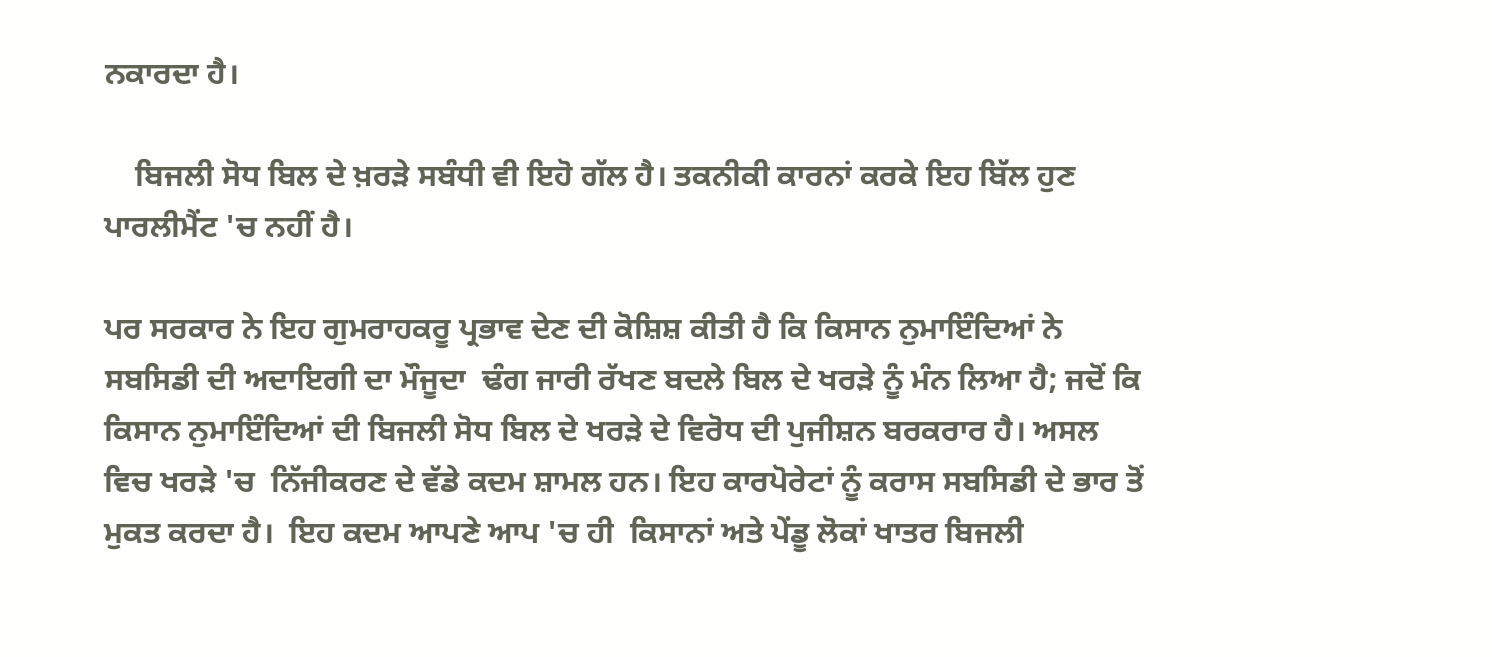ਨਕਾਰਦਾ ਹੈ।

    ਬਿਜਲੀ ਸੋਧ ਬਿਲ ਦੇ ਖ਼ਰੜੇ ਸਬੰਧੀ ਵੀ ਇਹੋ ਗੱਲ ਹੈ। ਤਕਨੀਕੀ ਕਾਰਨਾਂ ਕਰਕੇ ਇਹ ਬਿੱਲ ਹੁਣ ਪਾਰਲੀਮੈਂਟ 'ਚ ਨਹੀਂ ਹੈ।

ਪਰ ਸਰਕਾਰ ਨੇ ਇਹ ਗੁਮਰਾਹਕਰੂ ਪ੍ਰਭਾਵ ਦੇਣ ਦੀ ਕੋਸ਼ਿਸ਼ ਕੀਤੀ ਹੈ ਕਿ ਕਿਸਾਨ ਨੁਮਾਇੰਦਿਆਂ ਨੇ ਸਬਸਿਡੀ ਦੀ ਅਦਾਇਗੀ ਦਾ ਮੌਜੂਦਾ  ਢੰਗ ਜਾਰੀ ਰੱਖਣ ਬਦਲੇ ਬਿਲ ਦੇ ਖਰੜੇ ਨੂੰ ਮੰਨ ਲਿਆ ਹੈ; ਜਦੋਂ ਕਿ ਕਿਸਾਨ ਨੁਮਾਇੰਦਿਆਂ ਦੀ ਬਿਜਲੀ ਸੋਧ ਬਿਲ ਦੇ ਖਰੜੇ ਦੇ ਵਿਰੋਧ ਦੀ ਪੁਜੀਸ਼ਨ ਬਰਕਰਾਰ ਹੈ। ਅਸਲ ਵਿਚ ਖਰੜੇ 'ਚ  ਨਿੱਜੀਕਰਣ ਦੇ ਵੱਡੇ ਕਦਮ ਸ਼ਾਮਲ ਹਨ। ਇਹ ਕਾਰਪੋਰੇਟਾਂ ਨੂੰ ਕਰਾਸ ਸਬਸਿਡੀ ਦੇ ਭਾਰ ਤੋਂ ਮੁਕਤ ਕਰਦਾ ਹੈ।  ਇਹ ਕਦਮ ਆਪਣੇ ਆਪ 'ਚ ਹੀ  ਕਿਸਾਨਾਂ ਅਤੇ ਪੇਂਡੂ ਲੋਕਾਂ ਖਾਤਰ ਬਿਜਲੀ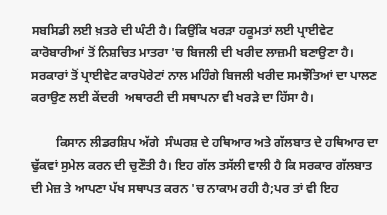ਸਬਸਿਡੀ ਲਈ ਖ਼ਤਰੇ ਦੀ ਘੰਟੀ ਹੈ। ਕਿਉਂਕਿ ਖਰੜਾ ਹਕੂਮਤਾਂ ਲਈ ਪ੍ਰਾਈਵੇਟ ਕਾਰੋਬਾਰੀਆਂ ਤੋਂ ਨਿਸ਼ਚਿਤ ਮਾਤਰਾ 'ਚ ਬਿਜਲੀ ਦੀ ਖਰੀਦ ਲਾਜ਼ਮੀ ਬਣਾਉਣਾ ਹੈ। ਸਰਕਾਰਾਂ ਤੋਂ ਪ੍ਰਾਈਵੇਟ ਕਾਰਪੋਰੇਟਾਂ ਨਾਲ ਮਹਿੰਗੇ ਬਿਜਲੀ ਖਰੀਦ ਸਮਝੌਤਿਆਂ ਦਾ ਪਾਲਣ ਕਰਾਉਣ ਲਈ ਕੇਂਦਰੀ  ਅਥਾਰਟੀ ਦੀ ਸਥਾਪਨਾ ਵੀ ਖਰੜੇ ਦਾ ਹਿੱਸਾ ਹੈ।

        ਕਿਸਾਨ ਲੀਡਰਸ਼ਿਪ ਅੱਗੇ  ਸੰਘਰਸ਼ ਦੇ ਹਥਿਆਰ ਅਤੇ ਗੱਲਬਾਤ ਦੇ ਹਥਿਆਰ ਦਾ ਢੁੱਕਵਾਂ ਸੁਮੇਲ ਕਰਨ ਦੀ ਚੁਣੌਤੀ ਹੈ। ਇਹ ਗੱਲ ਤਸੱਲੀ ਵਾਲੀ ਹੈ ਕਿ ਸਰਕਾਰ ਗੱਲਬਾਤ ਦੀ ਮੇਜ਼ ਤੇ ਆਪਣਾ ਪੱਖ ਸਥਾਪਤ ਕਰਨ 'ਚ ਨਾਕਾਮ ਰਹੀ ਹੈ;ਪਰ ਤਾਂ ਵੀ ਇਹ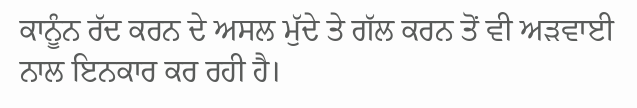ਕਾਨੂੰਨ ਰੱਦ ਕਰਨ ਦੇ ਅਸਲ ਮੁੱਦੇ ਤੇ ਗੱਲ ਕਰਨ ਤੋਂ ਵੀ ਅੜਵਾਈ ਨਾਲ ਇਨਕਾਰ ਕਰ ਰਹੀ ਹੈ।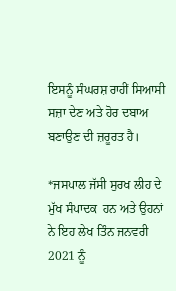ਇਸਨੂੰ ਸੰਘਰਸ਼ ਰਾਹੀਂ ਸਿਆਸੀ ਸਜ਼ਾ ਦੇਣ ਅਤੇ ਹੋਰ ਦਬਾਅ ਬਣਾਉਣ ਦੀ ਜ਼ਰੂਰਤ ਹੈ।

*ਜਸਪਾਲ ਜੱਸੀ ਸੁਰਖ ਲੀਹ ਦੇ ਮੁੱਖ ਸੰਪਾਦਕ  ਹਨ ਅਤੇ ਉਹਨਾਂ ਨੇ ਇਹ ਲੇਖ ਤਿੰਨ ਜਨਵਰੀ 2021 ਨੂੰ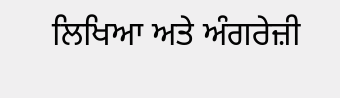ਲਿਖਿਆ ਅਤੇ ਅੰਗਰੇਜ਼ੀ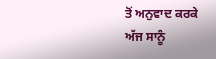ਤੋਂ ਅਨੁਵਾਦ ਕਰਕੇ ਅੱਜ ਸਾਨੂੰ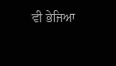ਵੀ ਭੇਜਿਆ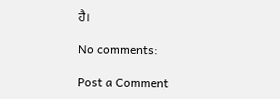ਹੈ।

No comments:

Post a Comment